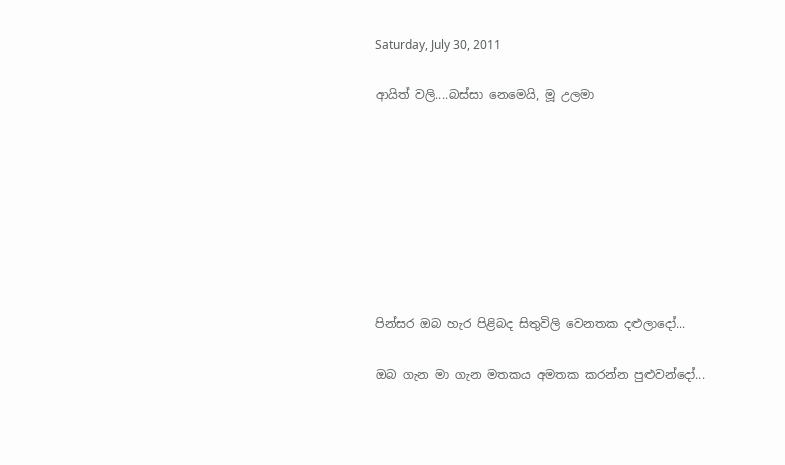Saturday, July 30, 2011

ආයිත් වලි....බස්සා නෙමෙයි, මූ උලමා








පින්සර ඔබ හැර පිළිබද සිතුවිලි වෙනතක දළුලාදෝ...

ඔබ ගැන මා ගැන මතකය අමතක කරන්න පුළුවන්දෝ...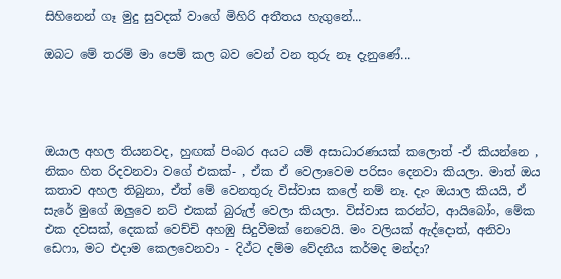සිහිනෙන් ගෑ මුදු සුවදක් වාගේ මිහිරි අතීතය හැගුනේ...

ඔබට මේ තරම් මා පෙම් කල බව වෙන් වන තුරු නෑ දැනුණේ...




ඔයාල අහල තියනවද, හුඟක් පිංබර අයට යම් අසාධාරණයක් කලොත් -ඒ කියන්නෙ , නිකං හිත රිදවනවා වගේ එකක්- , ඒක ඒ වෙලාවෙම පරිසං දෙනවා කියලා. මාත් ඔය කතාව අහල තිබුනා, ඒත් මේ වෙනතුරු විස්වාස කලේ නම් නෑ. දැං ඔයාල කියයි, ඒ සැරේ මුගේ ඔලුවෙ නට් එකක් බුරුල් වෙලා කියලා. විස්වාස කරන්ට, ආයිබෝං, මේක එක දවසක්, දෙකක් වෙච්චි අහඹු සිදුවීමක් නෙවෙයි. මං වලියක් ඇද්දොත්, අනිවා ඩෙෆා, මට එදාම කෙලවෙනවා - දිථ්ට දම්ම වේදනීය කර්මද මන්දා?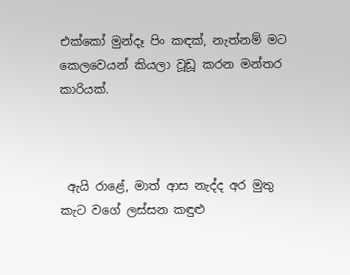එක්කෝ මුන්දෑ පිං කඳක්, නැත්නම් මට කෙලවෙයන් කියලා වූඩූ කරන මන්තර කාරියක්.



 ඇයි රාළේ, මාත් ආස නැද්ද අර මුතු කැට වගේ ලස්සන කඳුළු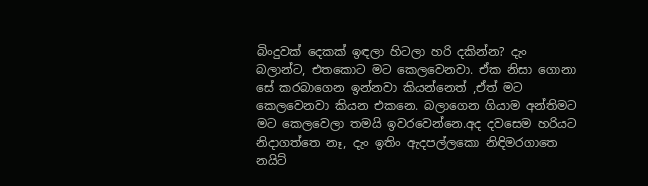බිංදුවක් දෙකක් ඉඳලා හිටලා හරි දකින්න? දැං බලාන්ට, එතකොට මට කෙලවෙනවා. ඒක නිසා ගොනා සේ කරබාගෙන ඉන්නවා කියන්නෙත් ,ඒත් මට කෙලවෙනවා කියන එකනෙ. බලාගෙන ගියාම අන්තිමට මට කෙලවෙලා තමයි ඉවරවෙන්නෙ.අද දවසෙම හරියට නිදාගත්තෙ නෑ, දැං ඉතිං ඇදපල්ලකො නිඳිමරගාතෙ නයිට්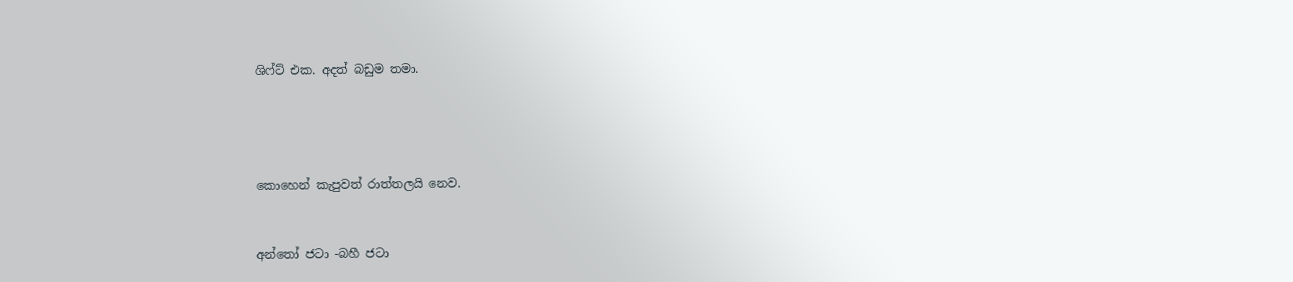ශිෆ්ට් එක. අදත් බඩුම තමා.




කොහෙන් කැපුවත් රාත්තලයි නෙව.


අන්තෝ ජටා -බහී ජටා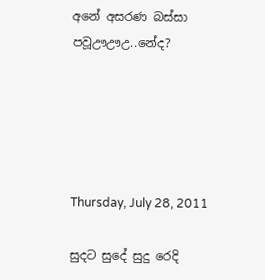අනේ අසරණ බස්සා පවූඌඌඋ..නේද?





Thursday, July 28, 2011

සුදට සුදේ සුදු රෙදි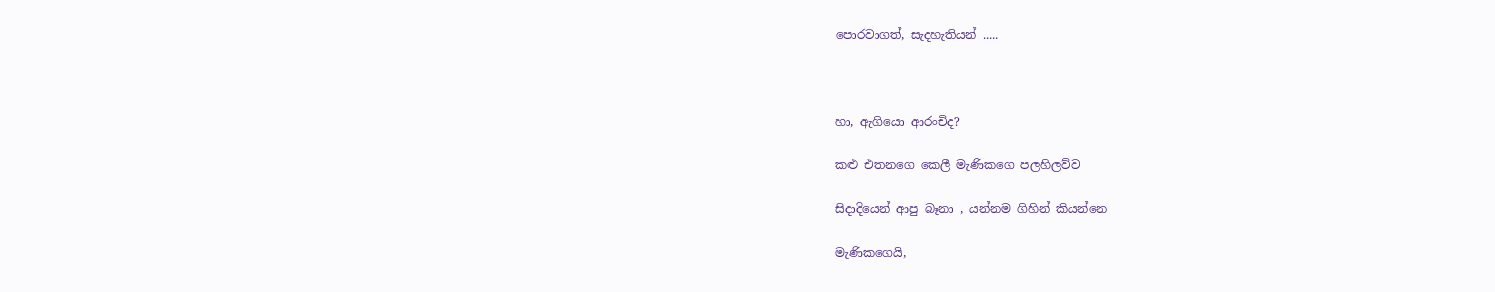පොරවාගත්, සැදහැතියන් .....



හා, ඇගියො ආරංචිද?

කළු එතනගෙ කෙලී මැණිකගෙ පලහිලව්ව

සිදාදියෙන් ආපු බෑනා , යන්නම ගිහින් කියන්නෙ

මැණිකගෙයි,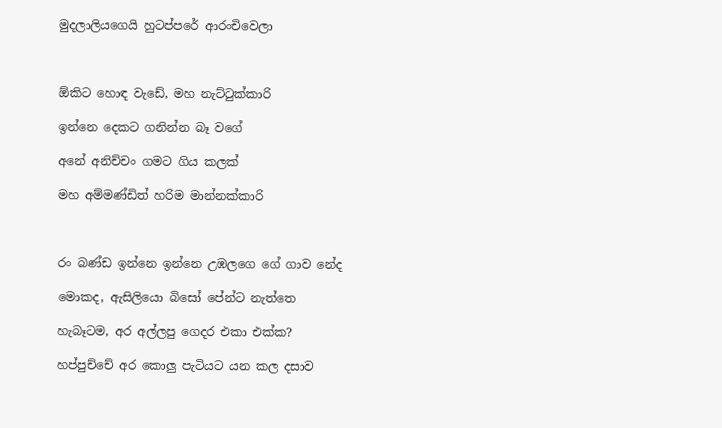මුදලාලියගෙයි හුටප්පරේ ආරංචිවෙලා



ඕකිට හොඳ වැඩේ, මහ නැට්‍ටුක්කාරි

ඉන්නෙ දෙකට ගනින්න බෑ වගේ

අනේ අනිච්චං ගමට ගිය කලක්

මහ අම්මණ්ඩිත් හරිම මාන්නක්කාරි



රං බණ්ඩ ඉන්නෙ ඉන්නෙ උඹලගෙ ගේ ගාව නේද

මොකද, ඇසිලියො බිසෝ පේන්ට නැත්තෙ

හැබෑටම, අර අල්ලපු ගෙදර එකා එක්ක?

හප්පුච්චේ අර කොලු පැටියට යන කල දසාව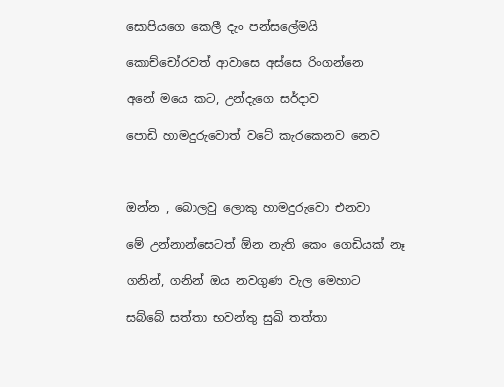සොපියගෙ කෙලී දැං පන්සලේමයි

කොච්චෝරවත් ආවාසෙ අස්සෙ රිංගන්නෙ

අනේ මයෙ කට, උන්දැගෙ සර්දාව

පොඩි හාමදුරුවොත් වටේ කැරකෙනව නෙව



ඔන්න , බොලවු ලොකු හාමදුරුවො එනවා

මේ උන්නාන්සෙටත් ඕන නැති කෙං ගෙඩියක් නෑ

ගනින්, ගනින් ඔය නවගුණ වැල මෙහාට

සබ්බේ සත්තා භවන්තු සුඛි තත්තා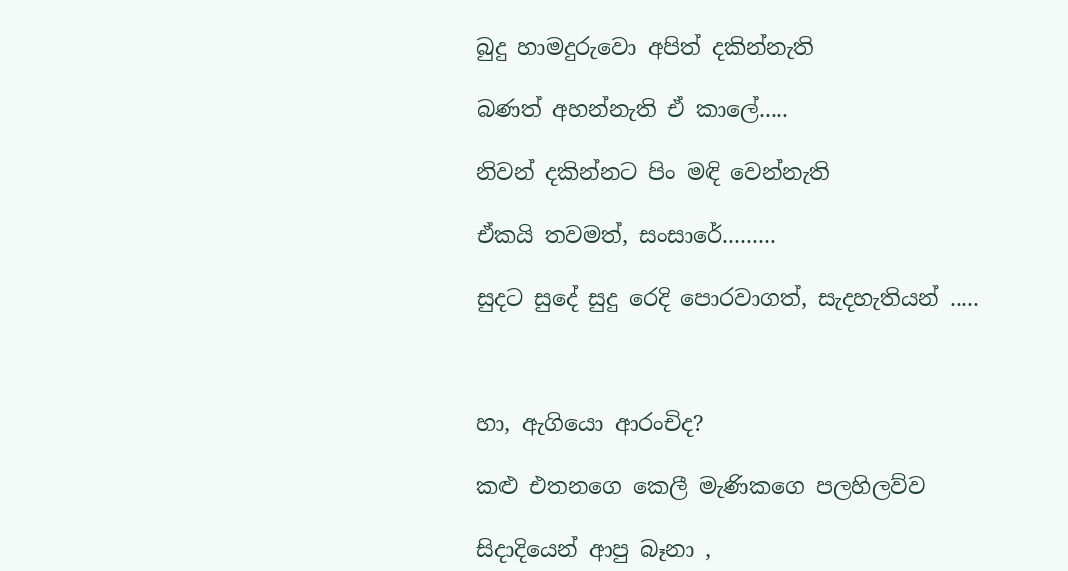බුදු හාමදුරුවො අපිත් දකින්නැති

බණත් අහන්නැති ඒ කාලේ.....

නිවන් දකින්නට පිං මඳි වෙන්නැති

ඒකයි තවමත්, සංසාරේ.........

සුදට සුදේ සුදු රෙදි පොරවාගත්, සැදහැතියන් .....



හා, ඇගියො ආරංචිද?

කළු එතනගෙ කෙලී මැණිකගෙ පලහිලව්ව

සිදාදියෙන් ආපු බෑනා ,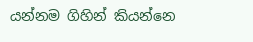යන්නම ගිහින් කියන්නෙ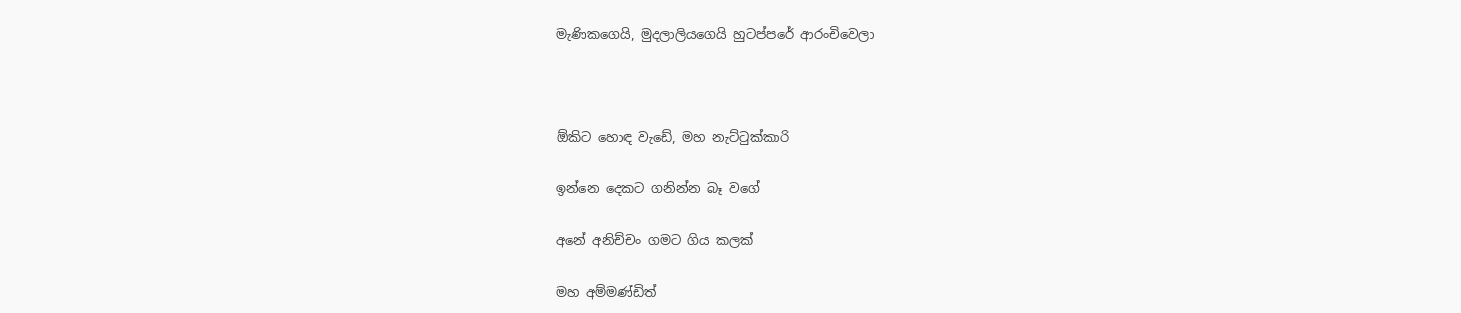මැණිකගෙයි, මුදලාලියගෙයි හුටප්පරේ ආරංචිවෙලා



ඕකිට හොඳ වැඩේ, මහ නැට්‍ටුක්කාරි

ඉන්නෙ දෙකට ගනින්න බෑ වගේ

අනේ අනිච්චං ගමට ගිය කලක්

මහ අම්මණ්ඩිත්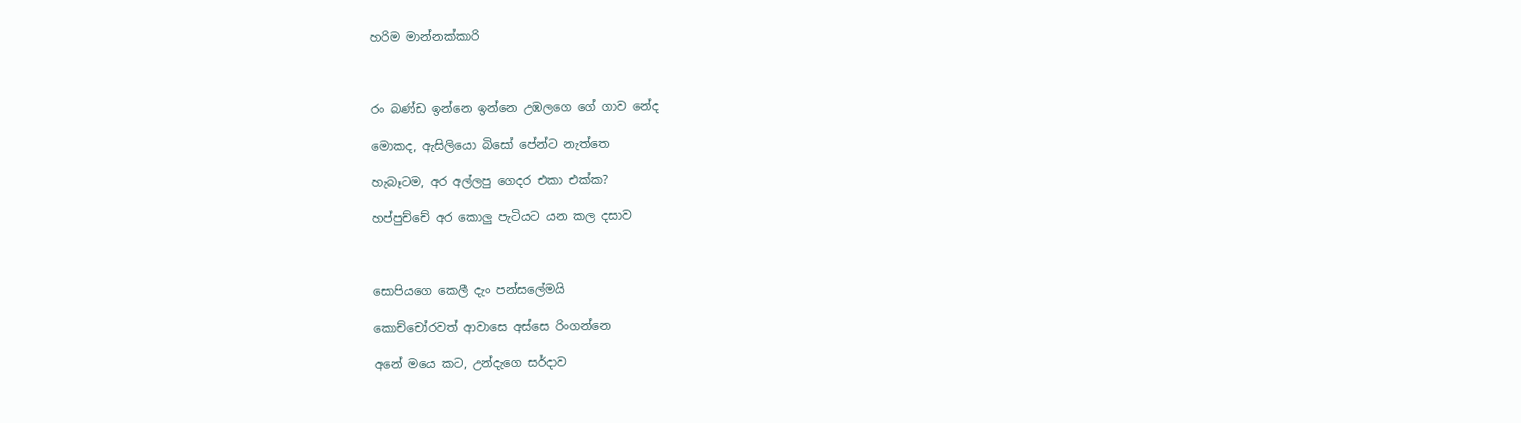හරිම මාන්නක්කාරි



රං බණ්ඩ ඉන්නෙ ඉන්නෙ උඹලගෙ ගේ ගාව නේද

මොකද, ඇසිලියො බිසෝ පේන්ට නැත්තෙ

හැබෑටම, අර අල්ලපු ගෙදර එකා එක්ක?

හප්පුච්චේ අර කොලු පැටියට යන කල දසාව



සොපියගෙ කෙලී දැං පන්සලේමයි

කොච්චෝරවත් ආවාසෙ අස්සෙ රිංගන්නෙ

අනේ මයෙ කට, උන්දැගෙ සර්දාව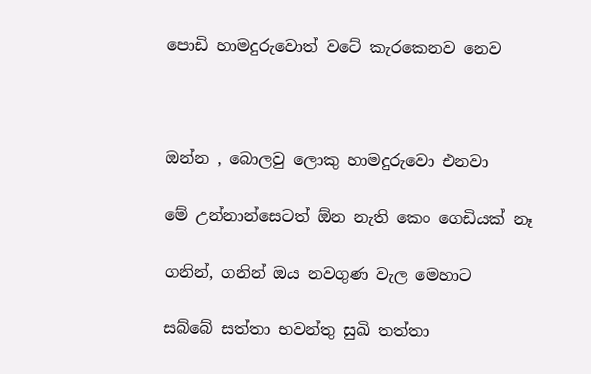පොඩි හාමදුරුවොත් වටේ කැරකෙනව නෙව



ඔන්න , බොලවු ලොකු හාමදුරුවො එනවා

මේ උන්නාන්සෙටත් ඕන නැති කෙං ගෙඩියක් නෑ

ගනින්, ගනින් ඔය නවගුණ වැල මෙහාට

සබ්බේ සත්තා භවන්තු සුඛි තත්තා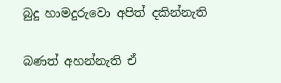බුදු හාමදුරුවො අපිත් දකින්නැති

බණත් අහන්නැති ඒ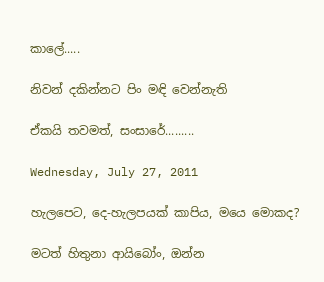කාලේ.....

නිවන් දකින්නට පිං මඳි වෙන්නැති

ඒකයි තවමත්, සංසාරේ.........

Wednesday, July 27, 2011

හැලපෙට, දෙ-හැලපයක් කාපිය, මයෙ මොකද?

මටත් හිතුනා ආයිබෝං, ඔන්න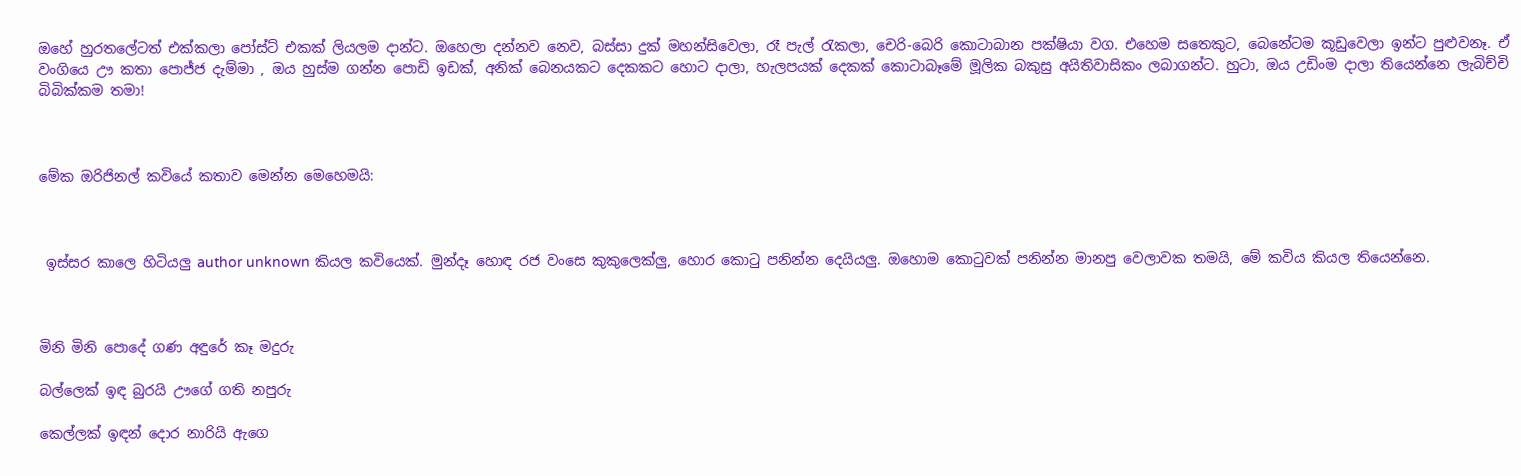ඔහේ හුරතලේටත් එක්කලා පෝස්ට් එකක් ලියලම දාන්ට. ඔහෙලා දන්නව නෙව, බස්සා දුක් මහන්සිවෙලා, රෑ පැල් ‍රැකලා, චෙරි-බෙරි කොටාබාන පක්ෂියා වග. එහෙම සතෙකුට, බෙනේටම කූඩුවෙලා ඉන්ට පුළුවනෑ. ඒ වංගියෙ ඌ කතා පොජ්ජ දැම්මා , ඔය හුස්ම ගන්න පොඩි ඉඩක්, අනික් බෙනයකට දෙකකට හොට දාලා, හැලපයක් දෙකක් කොටාබෑමේ මූලික බකුසු අයිතිවාසිකං ලබාගන්ට. හුටා, ඔය උඩිංම දාලා තියෙන්නෙ ලැබිච්චි බිබික්කම තමා!



මේක ඔරිජිනල් කවියේ කතාව මෙන්න මෙහෙමයි:



 ඉස්සර කාලෙ හිටියලු author unknown කියල කවියෙක්. මුන්දෑ හොඳ රජ වංසෙ කුකුලෙක්ලු, හොර කො‍ටු පනින්න දෙයියලු. ඔහොම කො‍ටුවක් පනින්න මානපු වෙලාවක තමයි, මේ කවිය කියල තියෙන්නෙ.



මිනි මිනි පොදේ ගණ අඳුරේ කෑ මදුරු

බල්ලෙක්‌ ඉඳ බුරයි ඌගේ ගති නපුරු

කෙල්ලක්‌ ඉඳන් දොර නාරියි ඇගෙ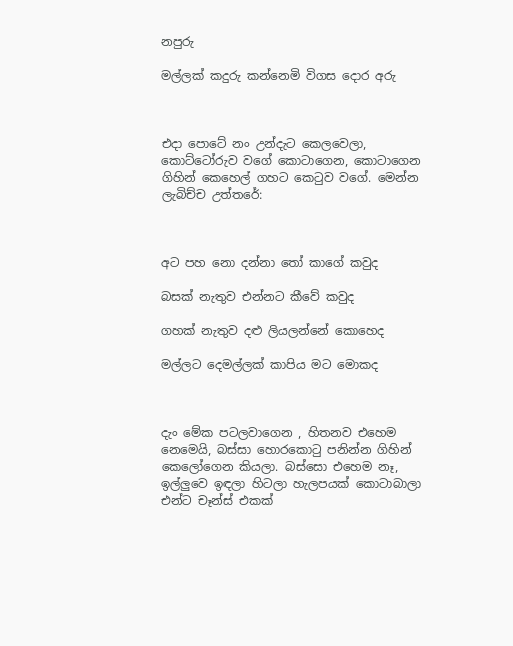නපුරු

මල්ලක්‌ කදුරු කන්නෙමි විගස දොර අරු



එදා පොටේ නං උන්දැට කෙලවෙලා, කොට්ටෝරුව වගේ කොටාගෙන, කොටාගෙන ගිහින් කෙහෙල් ගහට කෙ‍ටුව වගේ. මෙන්න ලැබිච්ච උත්තරේ:



අට පහ නො දන්නා තෝ කාගේ කවුද

බසක්‌ නැතුව එන්නට කීවේ කවුද

ගහක්‌ නැතුව දළු ලියලන්නේ කොහෙද

මල්ලට දෙමල්ලක්‌ කාපිය මට මොකද



දැං මේක පටලවාගෙන , හිතනව එහෙම නෙමෙයි, බස්සා හොරකො‍ටු පනින්න ගිහින් කෙලෝගෙන කියලා. බස්සො එහෙම නෑ, ඉල්ලුවෙ ඉඳලා හිටලා හැලපයක් කොටාබාලා එන්ට චෑන්ස් එකක්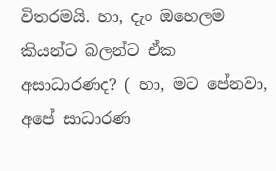විතරමයි. හා, දැං ඔහෙලම කියන්ට බලන්ට ඒක අසාධාරණද? ( හා, මට පේනවා, අපේ සාධාරණ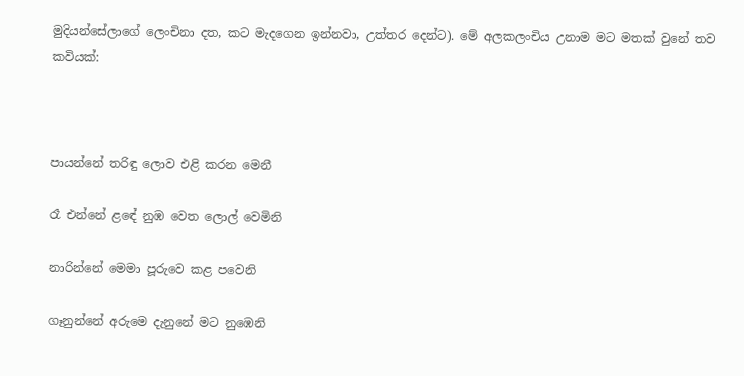මුදියන්සේලාගේ ලෙංචිනා දත, කට මැදගෙන ඉන්නවා, උත්තර දෙන්ට). මේ අලකලංචිය උනාම මට මතක් වුනේ තව කවියක්:



පායන්නේ තරිඳු ලොව එළි කරන මෙනී

රෑ එන්නේ ළඳේ නුඹ වෙත ලොල් වෙමිනි

නාරින්නේ මෙමා පූරුවෙ කළ පවෙනි

ගෑනුන්නේ අරුමෙ දැනුනේ මට නුඹෙනි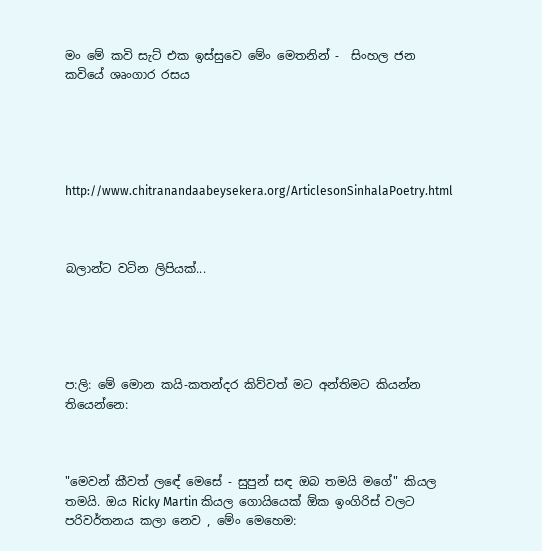මං මේ කවි සැට් එක ඉස්සුවෙ මේං මෙතනින් -  සිංහල ජන කවියේ ශෘංගාර රසය





http://www.chitranandaabeysekera.org/ArticlesonSinhalaPoetry.html



බලාන්ට වටින ලිපියක්...





ප:ලි: මේ මොන කයි-කතන්දර කිව්වත් මට අන්තිමට කියන්න තියෙන්නෙ:



"මෙවන් කීවත් ලඳේ මෙසේ - සුපුන් සඳ ඔබ තමයි මගේ" කියල තමයි. ඔය Ricky Martin කියල ගොයියෙක් ඕක ඉංගිරිස් වලට පරිවර්තනය කලා නෙව , මේං මෙහෙම: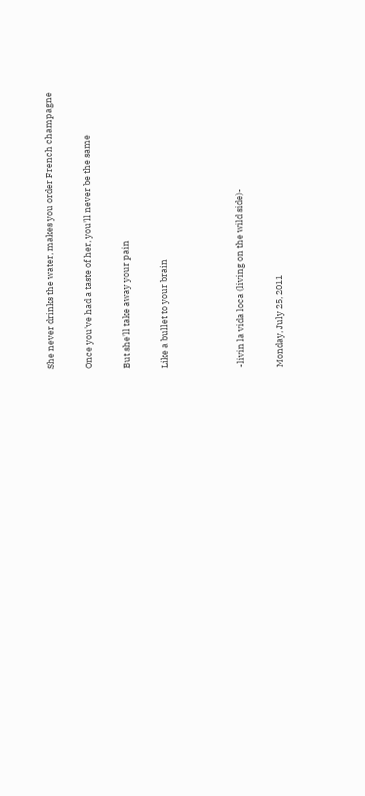She never drinks the water, makes you order French champagne

Once you've had a taste of her, you'll never be the same

But she'll take away your pain

Like a bullet to your brain



-livin la vida loca (living on the wild side)-

Monday, July 25, 2011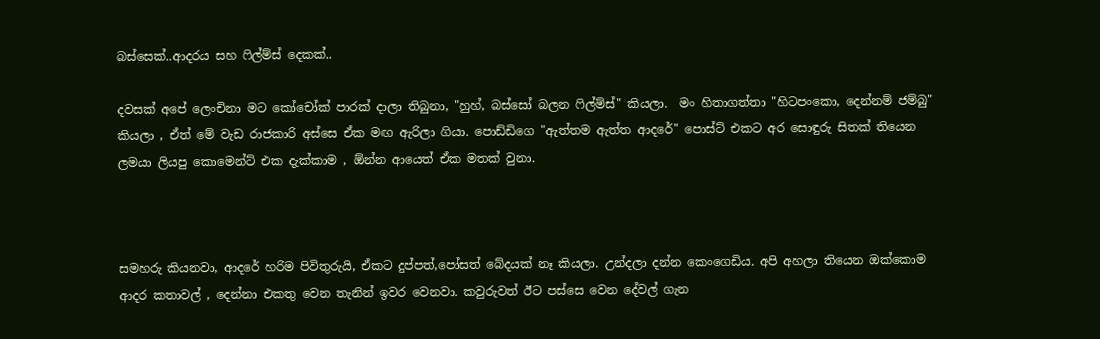බස්සෙක්..ආදරය සහ ‍ෆිල්ම්ස් දෙකක්..

දවසක් අපේ ලෙංචිනා මට කෝචෝක් පාරක් දාලා තිබුනා, "හුහ්, බස්සෝ බලන ‍ෆිල්ම්ස්" කියලා.  මං හිතාගත්තා "හිටපංකො, දෙන්නම් ජම්බු" කියලා , ඒත් මේ වැඩ රාජකාරි අස්සෙ ඒක මඟ ඇරිලා ගියා. පොඩ්ඩිගෙ "ඇත්තම ඇත්ත ආදරේ" පොස්ට් එකට අර සොඳුරු සිතක් තියෙන ලමයා ලියපු කොමෙන්ට් එක දැක්කාම , ඕන්න ආයෙත් ඒක මතක් වුනා.



සමහරු කියනවා, ආදරේ හරිම පිවිතුරුයි, ඒකට දුප්පත්,පෝසත් බේදයක් නෑ කියලා. උන්දලා දන්න කෙංගෙඩිය. අපි අහලා තියෙන ඔක්කොම ආදර කතාවල් , දෙන්නා එකතු වෙන තැනින් ඉවර වෙනවා. කවුරුවත් ඊට පස්සෙ වෙන දේවල් ගැන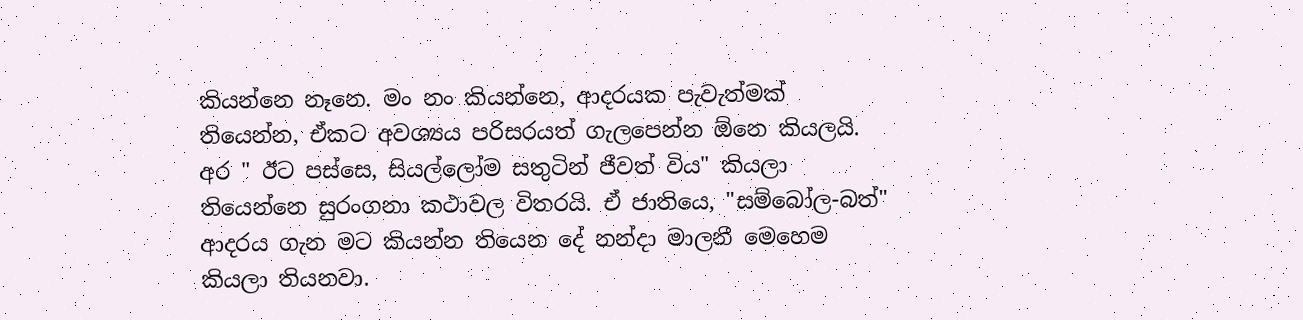කියන්නෙ නෑනෙ. මං නං කියන්නෙ, ආදරයක පැවැත්මක් තියෙන්න, ඒකට අවශ්‍යය පරිසරයත් ගැලපෙන්න ඕනෙ කියලයි. අර " ඊට පස්සෙ, සියල්ලෝම සතුටින් ජීවත් විය" කියලා තියෙන්නෙ සුරංගනා කථාවල විතරයි. ඒ ජාතියෙ, "සම්බෝල-බත්" ආදරය ගැන මට කියන්න තියෙන දේ නන්දා මාලනී මෙහෙම කියලා තියනවා.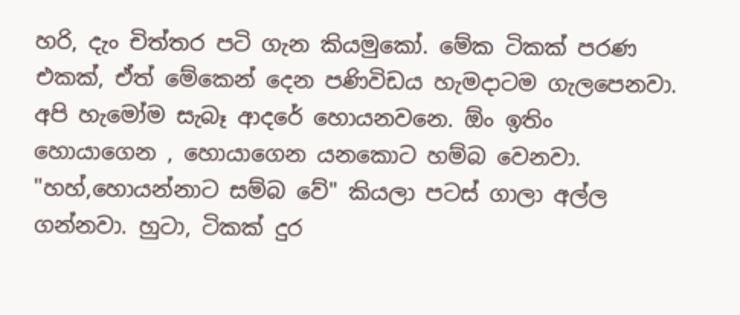හරි, දැං චිත්තර පටි ගැන කියමුකෝ. මේක ටිකක් පරණ එකක්, ඒත් මේකෙන් දෙන පණිවිඩය හැමදාටම ගැලපෙනවා. අපි හැමෝම සැබෑ ආදරේ හොයනවනෙ. ඕං ඉතිං හොයාගෙන , හොයාගෙන යනකොට හම්බ වෙනවා. "හහ්,හොයන්නාට සම්බ වේ" කියලා පටස් ගාලා අල්ල ගන්නවා. හුටා, ටිකක් දුර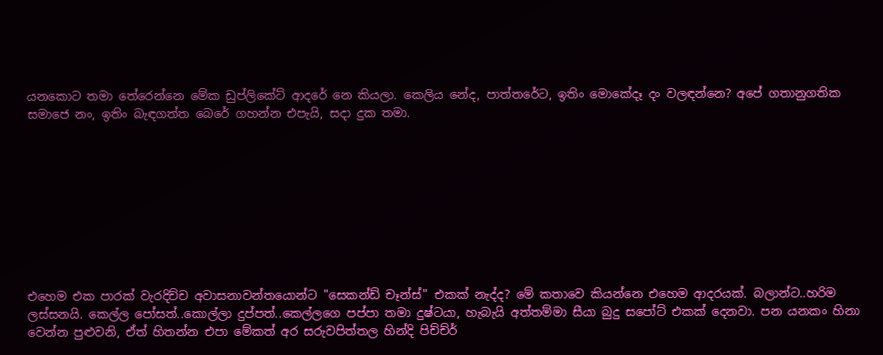යනකොට තමා තේරෙන්නෙ මේක ඩුප්ලිකේට් ආදරේ නෙ කියලා. කෙලිය නේද, පාත්තරේට, ඉතිං මොකේදෑ දං වලඳන්නෙ? අපේ ගතානුගතික සමාජෙ නං, ඉතිං බැඳගත්ත බෙරේ ගහන්න එපැයි, සදා දුක තමා.









එහෙම එක පාරක් වැරදිච්ච අවාසනාවන්තයොන්ට "සෙකන්ඩ් චෑන්ස්" එකක් නැද්ද? මේ කතාවෙ කියන්නෙ එහෙම ආදරයක්. බලාන්ට..හරිම ලස්සනයි. කෙල්ල පෝසත්..කොල්ලා දුප්පත්..කෙල්ලගෙ පප්පා තමා දුෂ්ටයා, හැබැයි අත්තම්මා සීයා බුදු සපෝට් එකක් දෙනවා. පන යනකං හිනා වෙන්න පුළුවනි, ඒත් හිතන්න එපා මේකත් අර සරුවපිත්තල හින්දි පිච්ච්ර්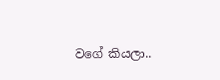වගේ කියලා..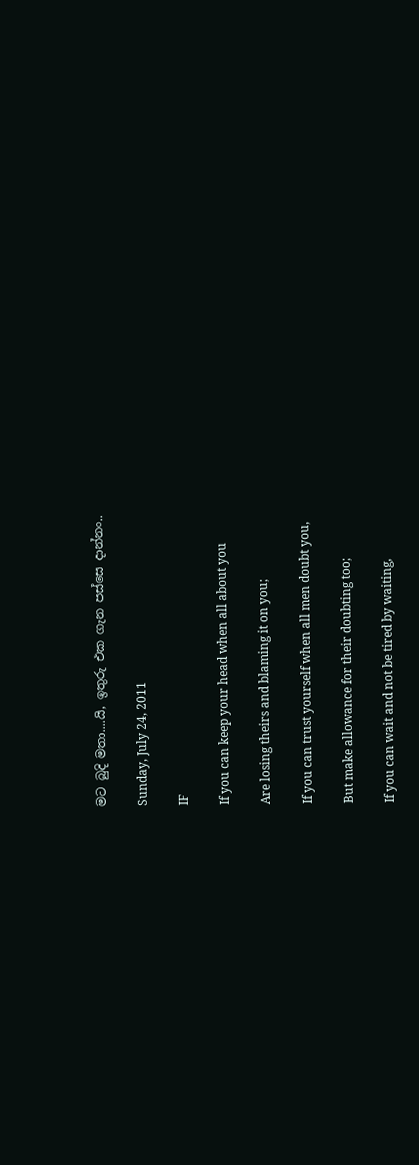මට බුදි මතා....යි, ඉතුරු එක ගැන පස්සෙ දාන්නං..

Sunday, July 24, 2011

IF

If you can keep your head when all about you

Are losing theirs and blaming it on you;

If you can trust yourself when all men doubt you,

But make allowance for their doubting too;

If you can wait and not be tired by waiting,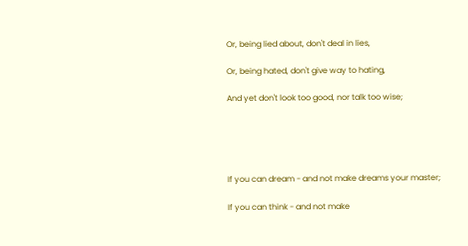Or, being lied about, don't deal in lies,

Or, being hated, don't give way to hating,

And yet don't look too good, nor talk too wise;





If you can dream - and not make dreams your master;

If you can think - and not make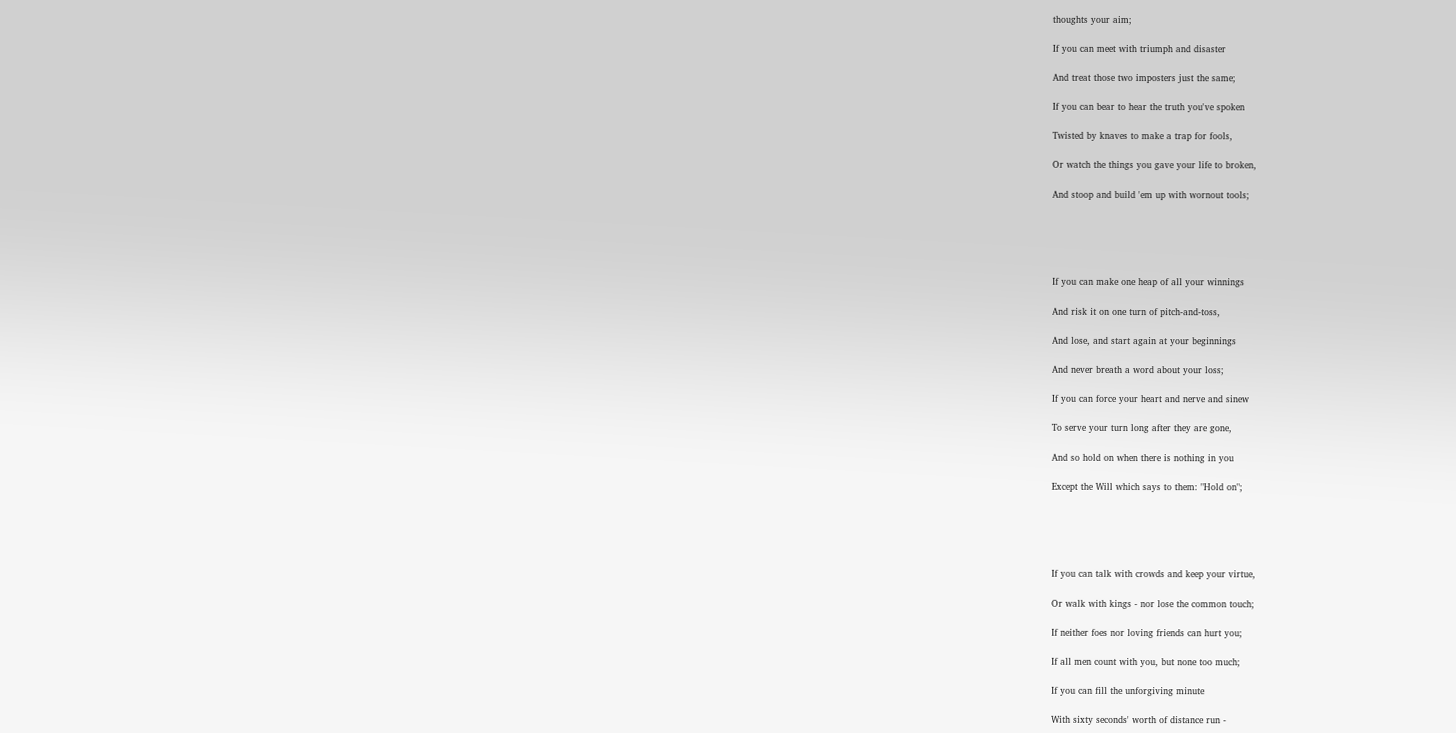thoughts your aim;

If you can meet with triumph and disaster

And treat those two imposters just the same;

If you can bear to hear the truth you've spoken

Twisted by knaves to make a trap for fools,

Or watch the things you gave your life to broken,

And stoop and build 'em up with wornout tools;





If you can make one heap of all your winnings

And risk it on one turn of pitch-and-toss,

And lose, and start again at your beginnings

And never breath a word about your loss;

If you can force your heart and nerve and sinew

To serve your turn long after they are gone,

And so hold on when there is nothing in you

Except the Will which says to them: "Hold on";





If you can talk with crowds and keep your virtue,

Or walk with kings - nor lose the common touch;

If neither foes nor loving friends can hurt you;

If all men count with you, but none too much;

If you can fill the unforgiving minute

With sixty seconds' worth of distance run -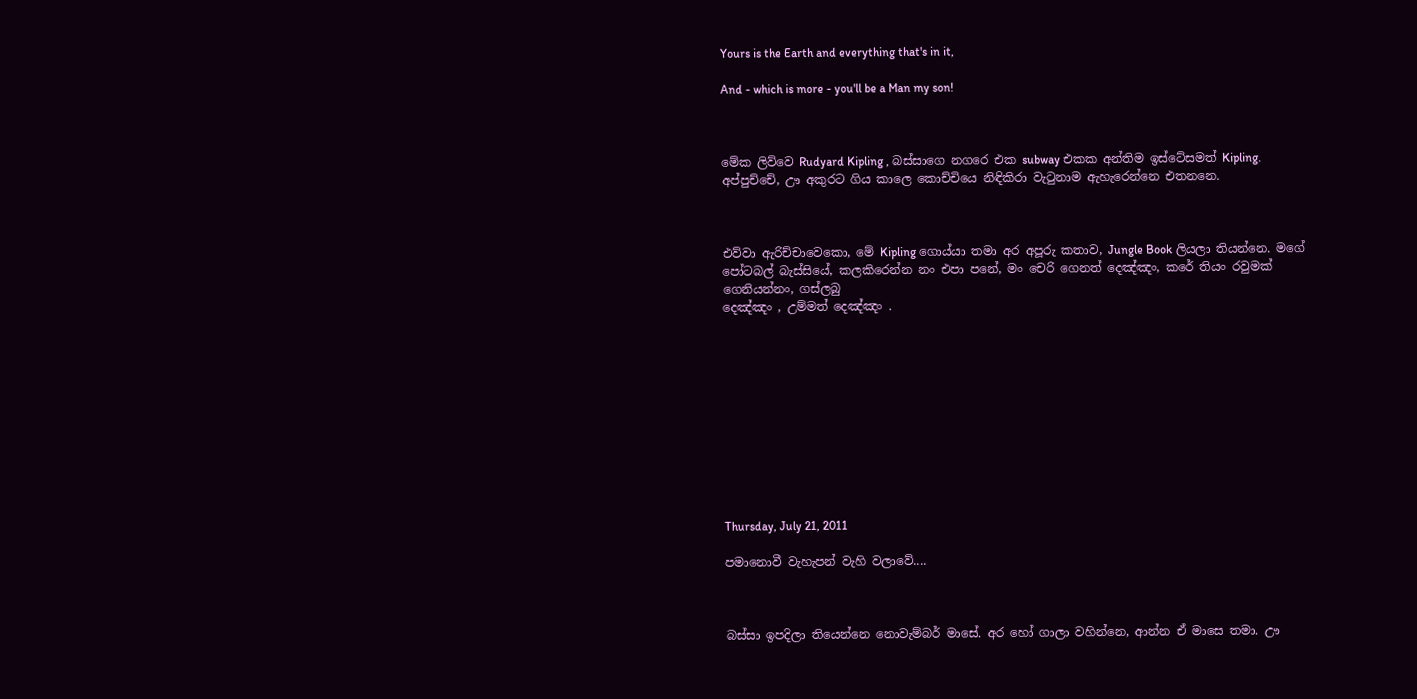Yours is the Earth and everything that's in it,

And - which is more - you'll be a Man my son!



මේක ලිව්වෙ Rudyard Kipling , බස්සාගෙ නගරෙ එක subway එකක අන්තිම ඉස්ටේසමත් Kipling. අප්පුච්චේ, ඌ අකුරට ගිය කාලෙ කොච්චියෙ නිඳිකිරා වැ‍ටුනාම ඇහැරෙන්නෙ එතනනෙ.



එව්වා ඇරිච්චාවෙකො, මේ Kipling ගොය්යා තමා අර අපූරු කතාව, Jungle Book ලියලා තියන්නෙ. මගේ පෝටබල් බැස්සියේ, කලකිරෙන්න නං එපා පනේ, මං චෙරි ගෙනත් දෙඤ්ඤං, කරේ තියං රවුමක් ගෙනියන්නං, ගස්ලබු
දෙඤ්ඤං , උම්මත් දෙඤ්ඤං .











Thursday, July 21, 2011

පමානොවී වැහැපන් වැහි වලාවේ....



බස්සා ඉපදිලා තියෙන්නෙ නොවැම්බර් මාසේ. අර හෝ ගාලා වහින්නෙ, ආන්න ඒ මාසෙ තමා. ඌ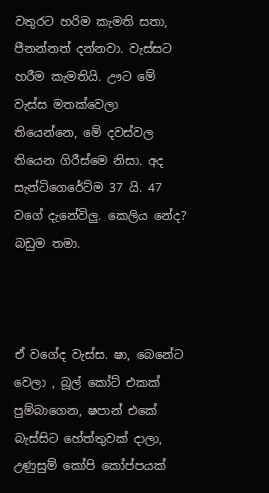වතුරට හරිම කැමති සතා, පීනන්නත් දන්නවා. වැස්සට හරීම කැමතියි. ඌට මේ වැස්ස මතක්වෙලා තියෙන්නෙ, මේ දවස්වල තියෙන ගිරීස්මෙ නිසා. අද සැන්ටිගෙරේට්ම 37 යි. 47 වගේ දැනේවිලු. කෙලිය නේද? බඩුම තමා.



ඒ වගේද වැස්ස. ෂා, බෙනේට වෙලා , බූල් කෝට් එකක් පුම්බාගෙන, ෂපාන් එකේ බැස්සිට හේත්තුවක් දාලා, උණුසුම් කෝපි කෝප්පයක්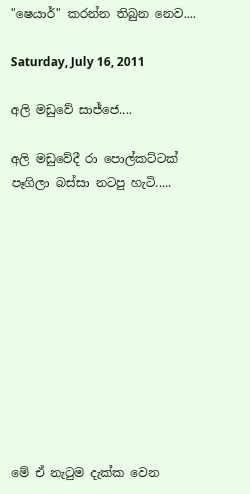"ෂෙයාර්" කරන්න තිබුන නෙව....

Saturday, July 16, 2011

අලි මඩුවේ සාජ්ජෙ....

අලි මඩුවේදී රා පොල්කට්ටක් පෑගිලා බස්සා නටපු හැටි.....











මේ ඒ නැ‍ටුම දැක්ක වෙන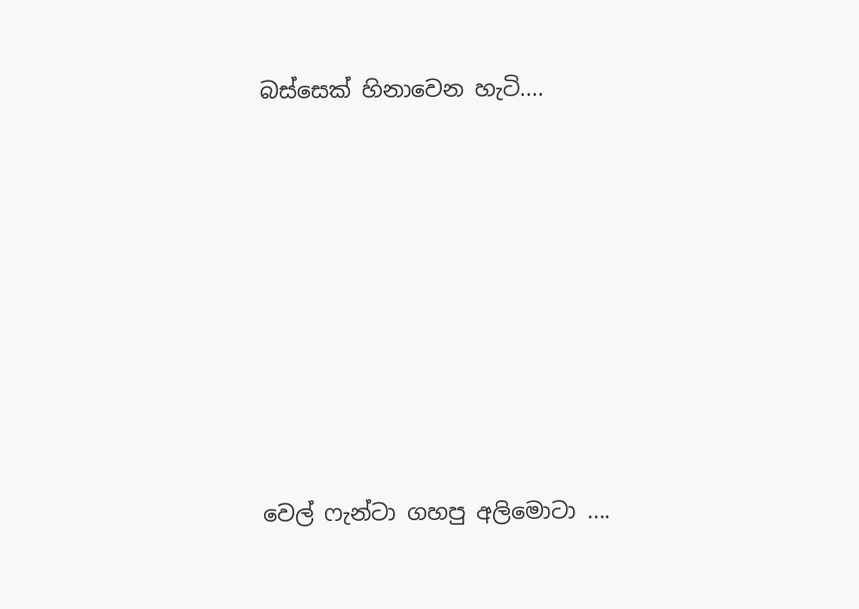බස්සෙක් හිනාවෙන හැටි....









වෙල් ෆැන්ටා ගහපු අලිමොටා ....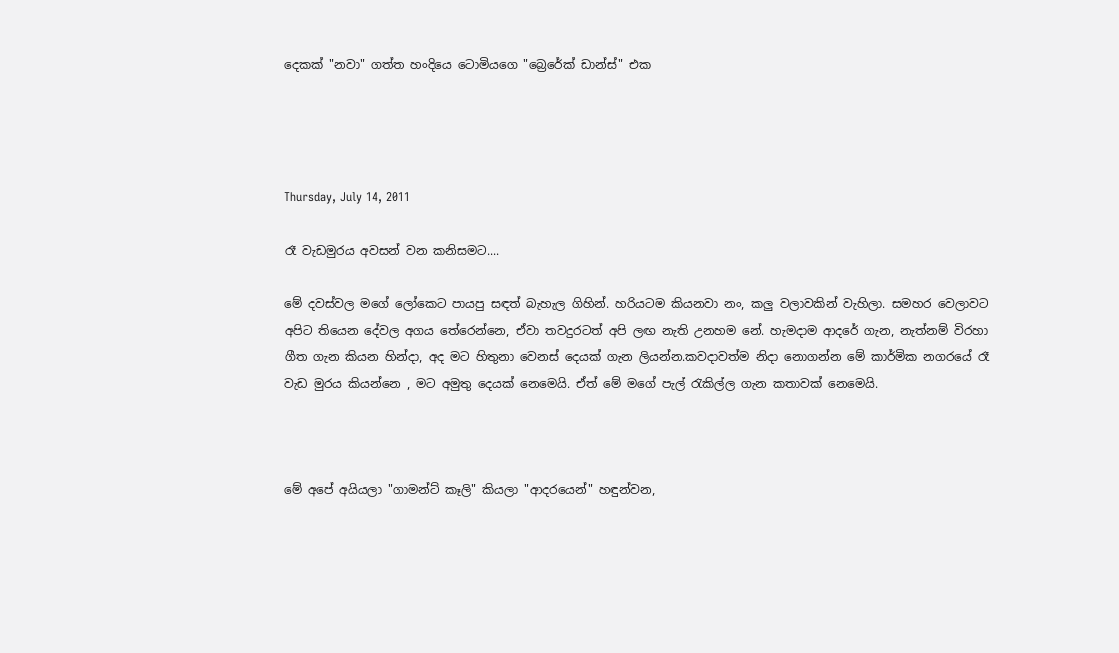දෙකක් "නවා" ගත්ත හංදියෙ ටොමියගෙ "බ්‍රෙරේක් ඩාන්ස්" එක




Thursday, July 14, 2011

රෑ වැඩමුරය අවසන් වන කනිසමට....

මේ දවස්වල මගේ ලෝකෙට පායපු සඳත් බැහැල ගිහින්. හරියටම කියනවා නං, කලු වලාවකින් වැහිලා. සමහර වෙලාවට අපිට තියෙන දේවල අගය තේරෙන්නෙ, ඒවා තවදුරටත් අපි ලඟ නැති උනහම නේ. හැමදාම ආදරේ ගැන, නැත්නම් විරහා ගීත ගැන කියන හින්දා, අද මට හිතුනා වෙනස් දෙයක් ගැන ලියන්න.කවදාවත්ම නිදා නොගන්න මේ කාර්මික නගරයේ රෑ වැඩ මුරය කියන්නෙ , මට අමුතු දෙයක් නෙමෙයි. ඒත් මේ මගේ පැල් ‍රැකිල්ල ගැන කතාවක් නෙමෙයි.



මේ අපේ අයියලා "ගාමන්ට් කෑලි" කියලා "ආදරයෙන්" හඳුන්වන,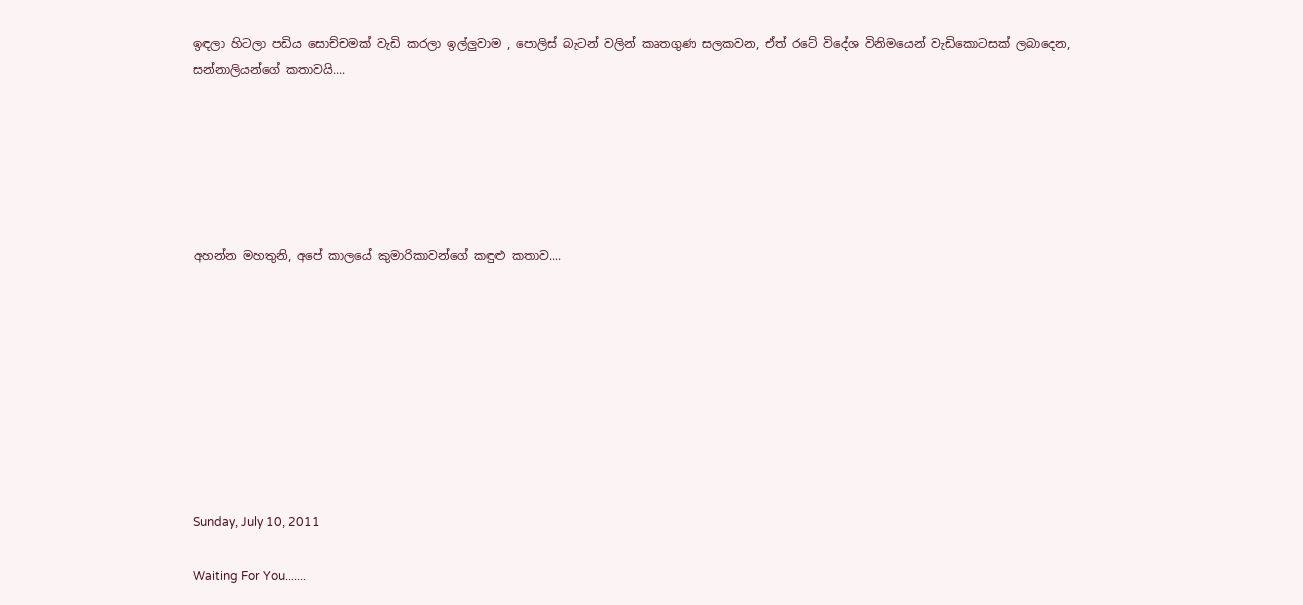ඉඳලා හිටලා පඩිය සොච්චමක් වැඩි කරලා ඉල්ලුවාම , පොලිස් බැටන් වලින් කෘතගුණ සලකවන, ඒත් රටේ විදේශ විනිමයෙන් වැඩිකොටසක් ලබාදෙන, සන්නාලියන්ගේ කතාවයි....






අහන්න මහතුනි, අපේ කාලයේ කුමාරිකාවන්ගේ කඳුළු කතාව....









Sunday, July 10, 2011

Waiting For You.......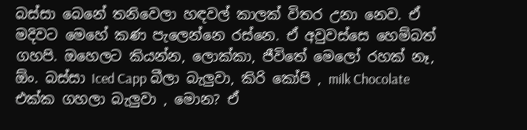බස්සා බෙනේ තනිවෙලා හඳවල් කාලක් විතර උනා නෙව. ඒ මදිවට මෙහේ කණ පැලෙන්නෙ රස්නෙ. ඒ අවුවස්සෙ හෙම්බත් ගහපි. ඔහෙලට කියන්න, ලොක්කා, ජීවිතේ මෙලෝ රහක් නෑ, ඕං. බස්සා Iced Capp බීලා බැලුවා, කිරි කෝපි , milk Chocolate එක්ක ගහලා බැලුවා , මොන? ඒ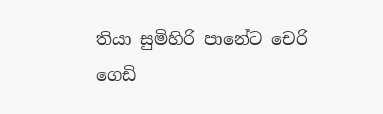තියා සුමිහිරි පානේට චෙරි ගෙඩි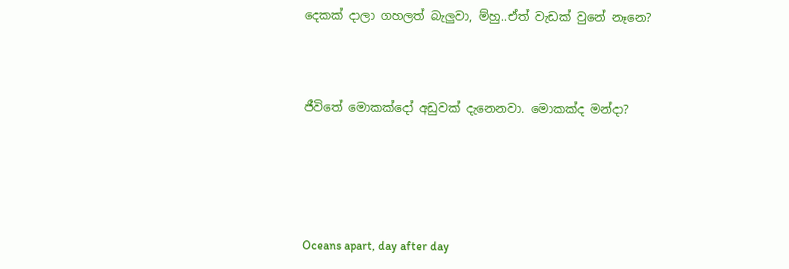දෙකක් දාලා ගහලත් බැලුවා, ම්හු..ඒත් වැඩක් වුනේ නෑනෙ?



ජීවිතේ මොකක්දෝ අඩුවක් දැනෙනවා. මොකක්ද මන්දා?





Oceans apart, day after day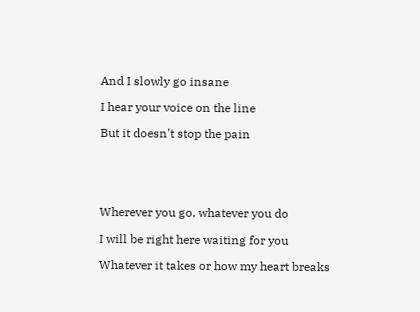And I slowly go insane

I hear your voice on the line

But it doesn't stop the pain





Wherever you go, whatever you do

I will be right here waiting for you

Whatever it takes or how my heart breaks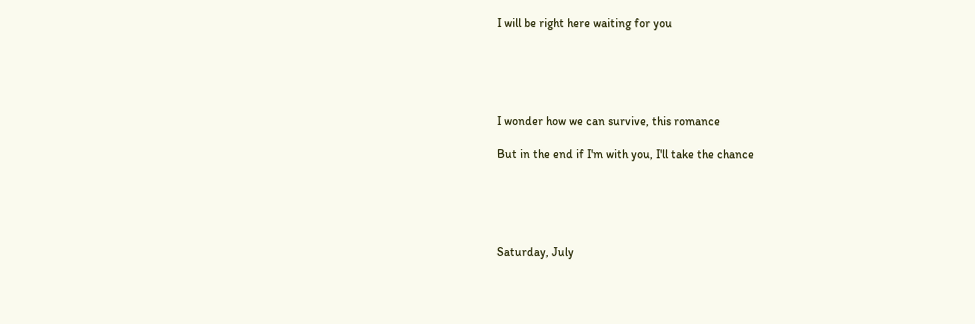I will be right here waiting for you





I wonder how we can survive, this romance

But in the end if I'm with you, I'll take the chance





Saturday, July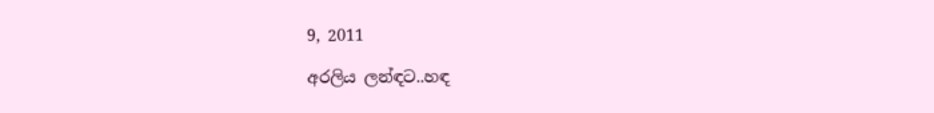9, 2011

අරලිය ලන්ඳට..හඳ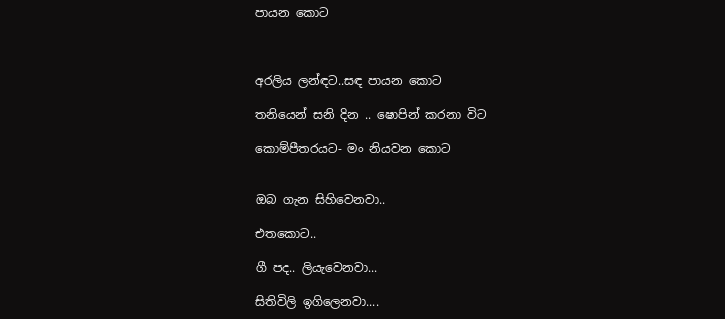පායන කොට



අරලිය ලන්ඳට..සඳ පායන කොට

තනියෙන් සනි දින .. ෂොපින් කරනා විට

කොම්පීතරයට- මං නියවන කොට


ඔබ ගැන සිහිවෙනවා..

එතකොට..

ගී පද.. ලියැවෙනවා...

සිතිවිලි ඉගිලෙනවා....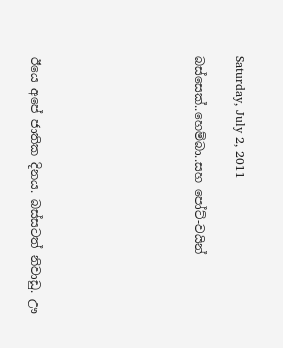Saturday, July 2, 2011

බස්සෙක්..හෙම්බා..සහ පෝට්-වයින්







ඊයෙ අපේ ජාතික දිනය. බස්සටත් නිවාඩු. ඌ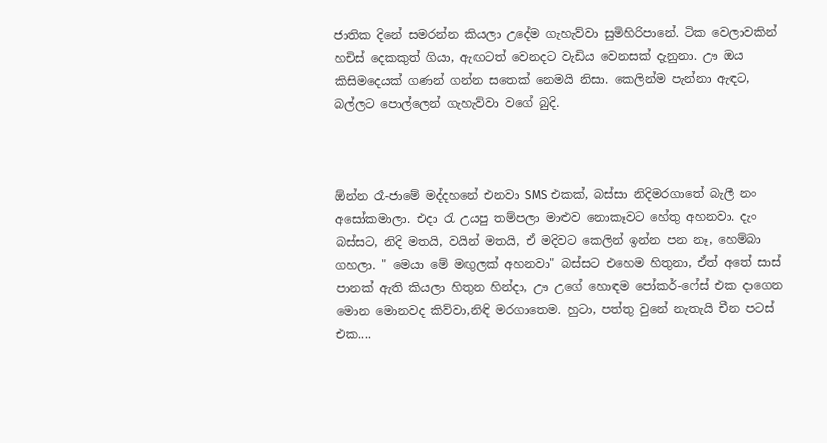ජාතික දිනේ සමරන්න කියලා උදේම ගැහැව්වා සුමිහිරිපානේ. ටික වෙලාවකින් හචිස් දෙකකුත් ගියා, ඇඟටත් වෙනදට වැඩිය වෙනසක් දැනුනා. ඌ ඔය කිසිමදෙයක් ගණන් ගන්න සතෙක් නෙමයි නිසා. කෙලින්ම පැන්නා ඇඳට, බල්ලට පොල්ලෙන් ගැහැව්වා වගේ බුදි.



ඕන්න රෑ-ජාමේ මද්දහනේ එනවා SMS එකක්, බස්සා නිදිමරගාතේ බැලී නං අසෝකමාලා. එදා ‍රැ උයපු තම්පලා මාළුව නොකෑවට හේතු අහනවා. දැං බස්සට, නිදි මතයි, වයින් මතයි, ඒ මදිවට කෙලින් ඉන්න පන නෑ, හෙම්බා ගහලා. " මෙයා මේ මඟුලක් අහනවා" බස්සට එහෙම හිතුනා, ඒත් අතේ සාස් පානක් ඇති කියලා හිතුන හින්දා, ඌ උගේ හොඳම පෝකර්-ෆේස් එක දාගෙන මොන මොනවද කිව්වා,නිඳි මරගාතෙම. හුටා, පත්තු වුනේ නැතැයි චීන පටස් එක....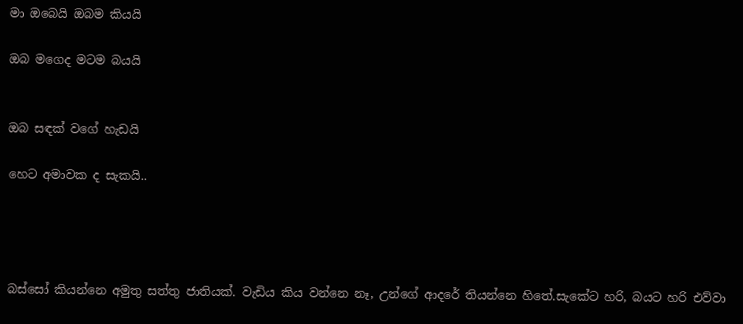මා ඔබෙයි ඔබම කියයි

ඔබ මගෙද මටම බයයි


ඔබ සඳක් වගේ හැඩයි

හෙට අමාවක ද සැකයි..




බස්සෝ කියන්නෙ අමුතු සත්තු ජාතියක්. වැඩිය කිය වන්නෙ නෑ, උන්ගේ ආදරේ තියන්නෙ හිතේ.සැකේට හරි, බයට හරි එව්වා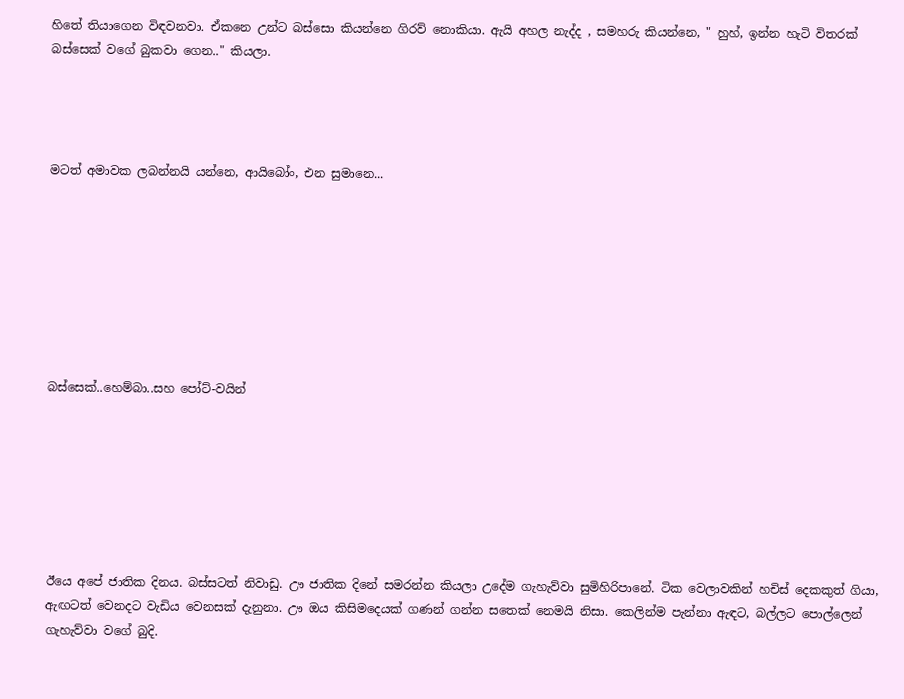හිතේ තියාගෙන විඳවනවා. ඒකනෙ උන්ට බස්සො කියන්නෙ ගිරව් නොකියා. ඇයි අහල නැද්ද , සමහරු කියන්නෙ, " හුහ්, ඉන්න හැටි විතරක් බස්සෙක් වගේ බුකවා ගෙන.." කියලා.




මටත් අමාවක ලබන්නයි යන්නෙ, ආයිබෝං, එන සුමානෙ...








බස්සෙක්..හෙම්බා..සහ පෝට්-වයින්







ඊයෙ අපේ ජාතික දිනය. බස්සටත් නිවාඩු. ඌ ජාතික දිනේ සමරන්න කියලා උදේම ගැහැව්වා සුමිහිරිපානේ. ටික වෙලාවකින් හචිස් දෙකකුත් ගියා, ඇඟටත් වෙනදට වැඩිය වෙනසක් දැනුනා. ඌ ඔය කිසිමදෙයක් ගණන් ගන්න සතෙක් නෙමයි නිසා. කෙලින්ම පැන්නා ඇඳට, බල්ලට පොල්ලෙන් ගැහැව්වා වගේ බුදි.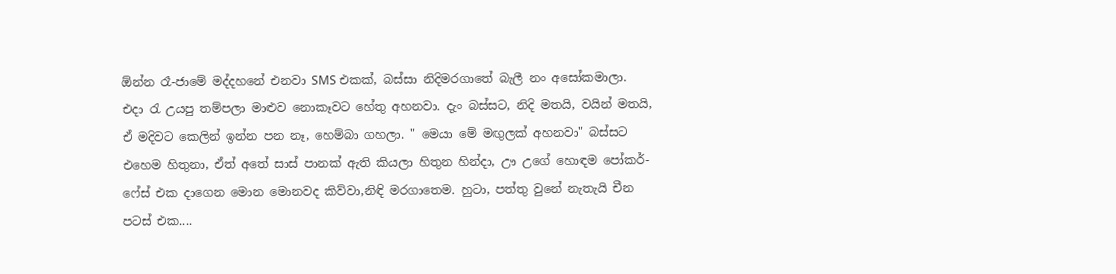ඕන්න රෑ-ජාමේ මද්දහනේ එනවා SMS එකක්, බස්සා නිදිමරගාතේ බැලී නං අසෝකමාලා. එදා ‍රැ උයපු තම්පලා මාළුව නොකෑවට හේතු අහනවා. දැං බස්සට, නිදි මතයි, වයින් මතයි, ඒ මදිවට කෙලින් ඉන්න පන නෑ, හෙම්බා ගහලා. " මෙයා මේ මඟුලක් අහනවා" බස්සට එහෙම හිතුනා, ඒත් අතේ සාස් පානක් ඇති කියලා හිතුන හින්දා, ඌ උගේ හොඳම පෝකර්-ෆේස් එක දාගෙන මොන මොනවද කිව්වා,නිඳි මරගාතෙම. හුටා, පත්තු වුනේ නැතැයි චීන පටස් එක....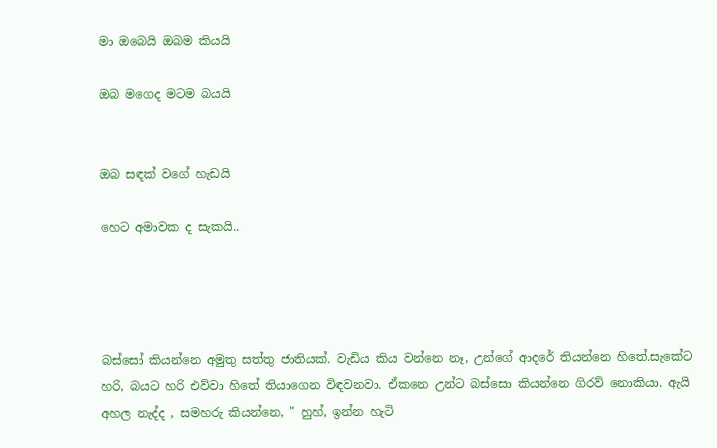මා ඔබෙයි ඔබම කියයි

ඔබ මගෙද මටම බයයි


ඔබ සඳක් වගේ හැඩයි

හෙට අමාවක ද සැකයි..




බස්සෝ කියන්නෙ අමුතු සත්තු ජාතියක්. වැඩිය කිය වන්නෙ නෑ, උන්ගේ ආදරේ තියන්නෙ හිතේ.සැකේට හරි, බයට හරි එව්වා හිතේ තියාගෙන විඳවනවා. ඒකනෙ උන්ට බස්සො කියන්නෙ ගිරව් නොකියා. ඇයි අහල නැද්ද , සමහරු කියන්නෙ, " හුහ්, ඉන්න හැටි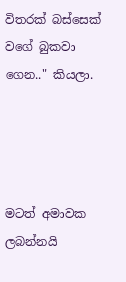විතරක් බස්සෙක් වගේ බුකවා ගෙන.." කියලා.




මටත් අමාවක ලබන්නයි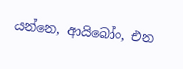යන්නෙ, ආයිබෝං, එන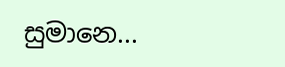සුමානෙ...